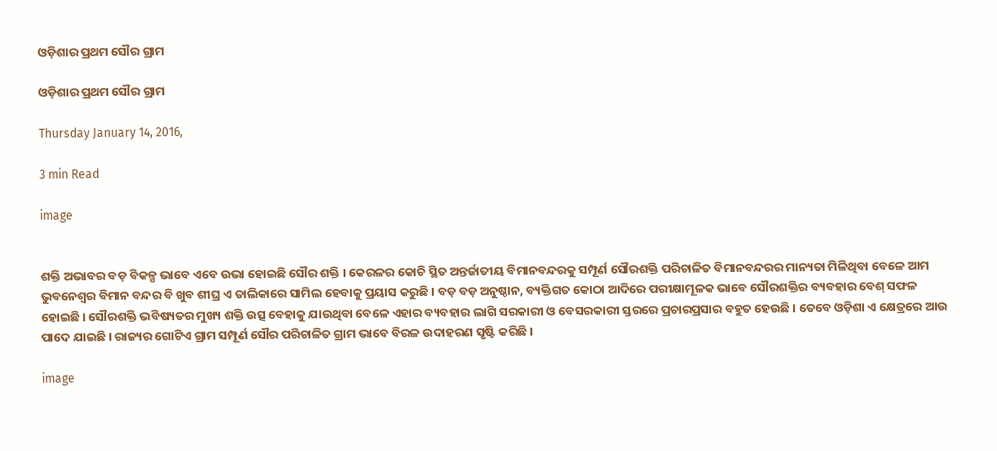ଓଡ଼ିଶାର ପ୍ରଥମ ସୌର ଗ୍ରାମ

ଓଡ଼ିଶାର ପ୍ରଥମ ସୌର ଗ୍ରାମ

Thursday January 14, 2016,

3 min Read

image


ଶକ୍ତି ଅଭାବର ବଡ଼ ବିକଳ୍ପ ଭାବେ ଏବେ ଉଭା ହୋଇଛି ସୌର ଶକ୍ତି । କେରଳର କୋଚି ସ୍ଥିତ ଅନ୍ତର୍ଜାତୀୟ ବିମାନବନ୍ଦରକୁ ସମ୍ପୂର୍ଣ ସୌରଶକ୍ତି ପରିଚାଳିତ ବିମାନବନ୍ଦରର ମାନ୍ୟତା ମିଳିଥିବା ବେଳେ ଆମ ଭୁବନେଶ୍ୱର ବିମାନ ବନ୍ଦର ବି ଖୁବ ଶୀଘ୍ର ଏ ତାଲିକାରେ ସାମିଲ ହେବାକୁ ପ୍ରୟାସ କରୁଛି । ବଡ଼ ବଡ଼ ଅନୁଷ୍ଠାନ, ବ୍ୟକ୍ତିଗତ କୋଠା ଆଦିରେ ପରୀକ୍ଷାମୂଳକ ଭାବେ ସୌରଶକ୍ତିର ବ୍ୟବହାର ବେଶ୍‍ ସଫଳ ହୋଇଛି । ସୌରଶକ୍ତି ଭବିଷ୍ୟତର ମୁଖ୍ୟ ଶକ୍ତି ଉତ୍ସ ବେହାକୁ ଯାଉଥିବା ବେଳେ ଏହାର ବ୍ୟବହାର ଲାଗି ସରକାରୀ ଓ ବେସରକାରୀ ସ୍ତରରେ ପ୍ରଚାରପ୍ରସାର ବହୁତ ହେଉଛି । ତେବେ ଓଡ଼ିଶା ଏ କ୍ଷେତ୍ରରେ ଆଉ ପାଦେ ଯାଇଛି । ରାଜ୍ୟର ଗୋଟିଏ ଗ୍ରାମ ସମ୍ପୂର୍ଣ ସୌର ପରିଚାଳିତ ଗ୍ରାମ ଭାବେ ବିରଳ ଉଦାହରଣ ସୃଷ୍ଟି କରିଛି ।

image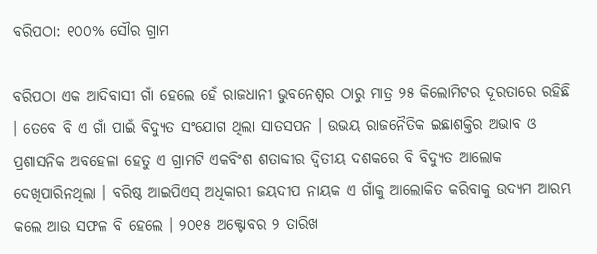ବରିପଠା: ୧୦୦% ସୌର ଗ୍ରାମ

ବରିପଠା ଏକ ଆଦିବାସୀ ଗାଁ ହେଲେ ହେଁ ରାଜଧାନୀ ଭୁବନେଶ୍ୱର ଠାରୁ ମାତ୍ର ୨୫ କିଲୋମିଟର ଦୂରତାରେ ରହିଛି । ତେବେ ବି ଏ ଗାଁ ପାଇଁ ବିଦ୍ୟୁତ ସଂଯୋଗ ଥିଲା ସାତସପନ । ଉଭୟ ରାଜନୈତିକ ଇଛାଶକ୍ତିର ଅଭାବ ଓ ପ୍ରଶାସନିକ ଅବହେଳା ହେତୁ ଏ ଗ୍ରାମଟି ଏକବିଂଶ ଶତାବ୍ଦୀର ଦ୍ୱିତୀୟ ଦଶକରେ ବି ବିଦ୍ୟୁତ ଆଲୋକ ଦେଖିପାରିନଥିଲା । ବରିଷ୍ଠ ଆଇପିଏସ୍‍ ଅଧିକାରୀ ଜୟଦୀପ ନାୟକ ଏ ଗାଁକୁ ଆଲୋକିତ କରିବାକୁ ଉଦ୍ୟମ ଆରମ୍ଭ କଲେ ଆଉ ସଫଳ ବି ହେଲେ । ୨୦୧୫ ଅକ୍ଟୋବର ୨ ତାରିଖ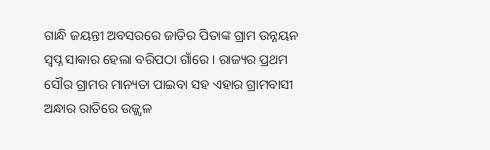ଗାନ୍ଧି ଜୟନ୍ତୀ ଅବସରରେ ଜାତିର ପିତାଙ୍କ ଗ୍ରାମ ଉନ୍ନୟନ ସ୍ଵପ୍ନ ସାକାର ହେଲା ବରିପଠା ଗାଁରେ । ରାଜ୍ୟର ପ୍ରଥମ ସୌର ଗ୍ରାମର ମାନ୍ୟତା ପାଇବା ସହ ଏହାର ଗ୍ରାମବାସୀ ଅନ୍ଧାର ରାତିରେ ଉଜ୍ଜ୍ୱଳ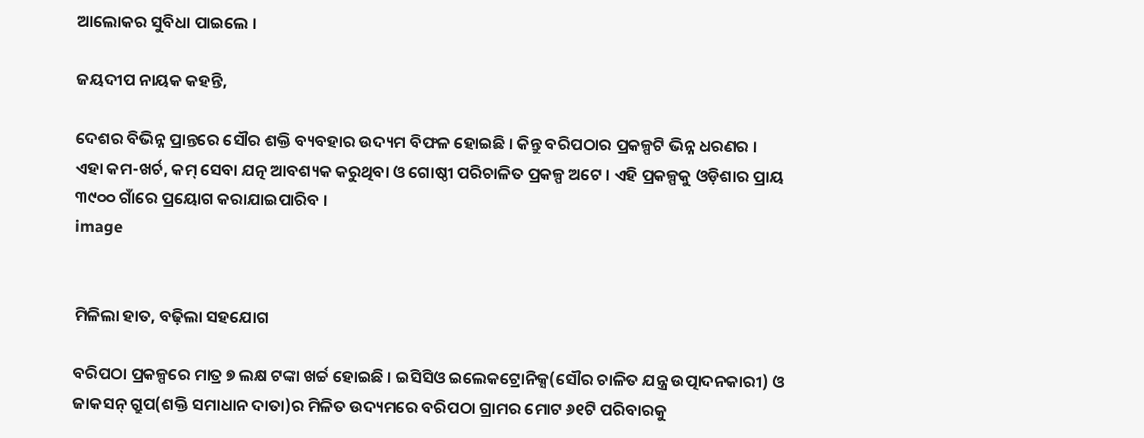ଆଲୋକର ସୁବିଧା ପାଇଲେ ।

ଜୟଦୀପ ନାୟକ କହନ୍ତି,

ଦେଶର ବିଭିନ୍ନ ପ୍ରାନ୍ତରେ ସୌର ଶକ୍ତି ବ୍ୟବହାର ଉଦ୍ୟମ ବିଫଳ ହୋଇଛି । କିନ୍ତୁ ବରିପଠାର ପ୍ରକଳ୍ପଟି ଭିନ୍ନ ଧରଣର । ଏହା କମ-ଖର୍ଚ, କମ୍‍ ସେବା ଯତ୍ନ ଆବଶ୍ୟକ କରୁଥିବା ଓ ଗୋଷ୍ଠୀ ପରିଚାଳିତ ପ୍ରକଳ୍ପ ଅଟେ । ଏହି ପ୍ରକଳ୍ପକୁ ଓଡ଼ିଶାର ପ୍ରାୟ ୩୯୦୦ ଗାଁରେ ପ୍ରୟୋଗ କରାଯାଇପାରିବ ।
image


ମିଳିଲା ହାତ, ବଢ଼ିଲା ସହଯୋଗ

ବରିପଠା ପ୍ରକଳ୍ପରେ ମାତ୍ର ୭ ଲକ୍ଷ ଟଙ୍କା ଖର୍ଚ୍ଚ ହୋଇଛି । ଇସିସିଓ ଇଲେକଟ୍ରୋନିକ୍ସ(ସୌର ଚାଳିତ ଯନ୍ତ୍ର ଉତ୍ପାଦନକାରୀ) ଓ ଜାକସନ୍‍ ଗ୍ରୁପ(ଶକ୍ତି ସମାଧାନ ଦାତା)ର ମିଳିତ ଉଦ୍ୟମରେ ବରିପଠା ଗ୍ରାମର ମୋଟ ୬୧ଟି ପରିବାରକୁ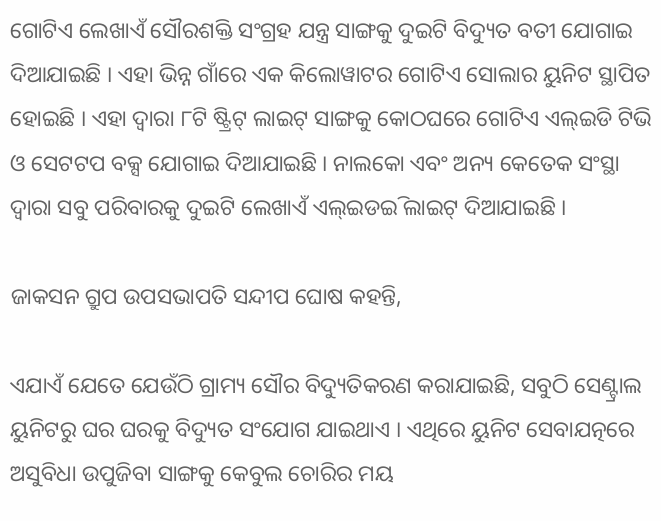ଗୋଟିଏ ଲେଖାଏଁ ସୌରଶକ୍ତି ସଂଗ୍ରହ ଯନ୍ତ୍ର ସାଙ୍ଗକୁ ଦୁଇଟି ବିଦ୍ୟୁତ ବତୀ ଯୋଗାଇ ଦିଆଯାଇଛି । ଏହା ଭିନ୍ନ ଗାଁରେ ଏକ କିଲୋୱାଟର ଗୋଟିଏ ସୋଲାର ୟୁନିଟ ସ୍ଥାପିତ ହୋଇଛି । ଏହା ଦ୍ୱାରା ୮ଟି ଷ୍ଟ୍ରିଟ୍‍ ଲାଇଟ୍‍ ସାଙ୍ଗକୁ କୋଠଘରେ ଗୋଟିଏ ଏଲ୍‍ଇଡି ଟିଭି ଓ ସେଟଟପ ବକ୍ସ ଯୋଗାଇ ଦିଆଯାଇଛି । ନାଲକୋ ଏବଂ ଅନ୍ୟ କେତେକ ସଂସ୍ଥା ଦ୍ୱାରା ସବୁ ପରିବାରକୁ ଦୁଇଟି ଲେଖାଏଁ ଏଲ୍‍ଇଡଇି ଲାଇଟ୍‍ ଦିଆଯାଇଛି ।

ଜାକସନ ଗ୍ରୁପ ଉପସଭାପତି ସନ୍ଦୀପ ଘୋଷ କହନ୍ତି,

ଏଯାଏଁ ଯେତେ ଯେଉଁଠି ଗ୍ରାମ୍ୟ ସୌର ବିଦ୍ୟୁତିକରଣ କରାଯାଇଛି, ସବୁଠି ସେଣ୍ଟ୍ରାଲ ୟୁନିଟରୁ ଘର ଘରକୁ ବିଦ୍ୟୁତ ସଂଯୋଗ ଯାଇଥାଏ । ଏଥିରେ ୟୁନିଟ ସେବାଯତ୍ନରେ ଅସୁବିଧା ଉପୁଜିବା ସାଙ୍ଗକୁ କେବୁଲ ଚୋରିର ମୟ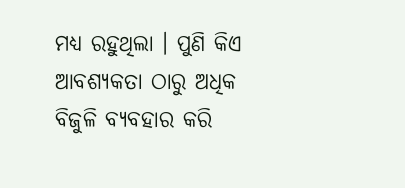ମଧ୍ୟ ରହୁଥିଲା । ପୁଣି କିଏ ଆବଶ୍ୟକତା ଠାରୁ ଅଧିକ ବିଜୁଳି ବ୍ୟବହାର କରି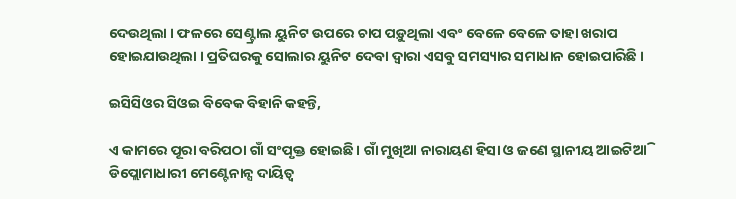ଦେଉଥିଲା । ଫଳରେ ସେଣ୍ଟ୍ରାଲ ୟୁନିଟ ଉପରେ ଚାପ ପଡ଼ୁଥିଲା ଏବଂ ବେଳେ ବେଳେ ତାହା ଖରାପ ହୋଇଯାଉଥିଲା । ପ୍ରତିଘରକୁ ସୋଲାର ୟୁନିଟ ଦେବା ଦ୍ୱାରା ଏସବୁ ସମସ୍ୟାର ସମାଧାନ ହୋଇପାରିଛି ।

ଇସିସିଓର ସିଓଇ ବିବେକ ବିହାନି କହନ୍ତି,

ଏ କାମରେ ପୂରା ବରିପଠା ଗାଁ ସଂପୃକ୍ତ ହୋଇଛି । ଗାଁ ମୁଖିଆ ନାରାୟଣ ହିସା ଓ ଜଣେ ସ୍ଥାନୀୟ ଆଇଟିଆି ଡିପ୍ଲୋମାଧାରୀ ମେଣ୍ଟେନାନ୍ସ ଦାୟିତ୍ୱ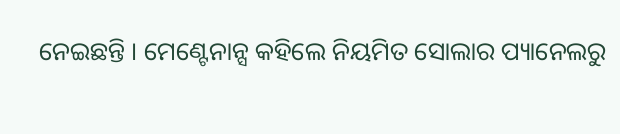ନେଇଛନ୍ତି । ମେଣ୍ଟେନାନ୍ସ କହିଲେ ନିୟମିତ ସୋଲାର ପ୍ୟାନେଲରୁ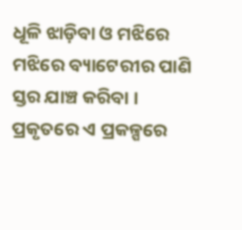ଧୂଳି ଝାଡ଼ିବା ଓ ମଝିରେ ମଝିରେ ବ୍ୟାଟେରୀର ପାଣି ସ୍ତର ଯାଞ୍ଚ କରିବା । ପ୍ରକୃତରେ ଏ ପ୍ରକଳ୍ପରେ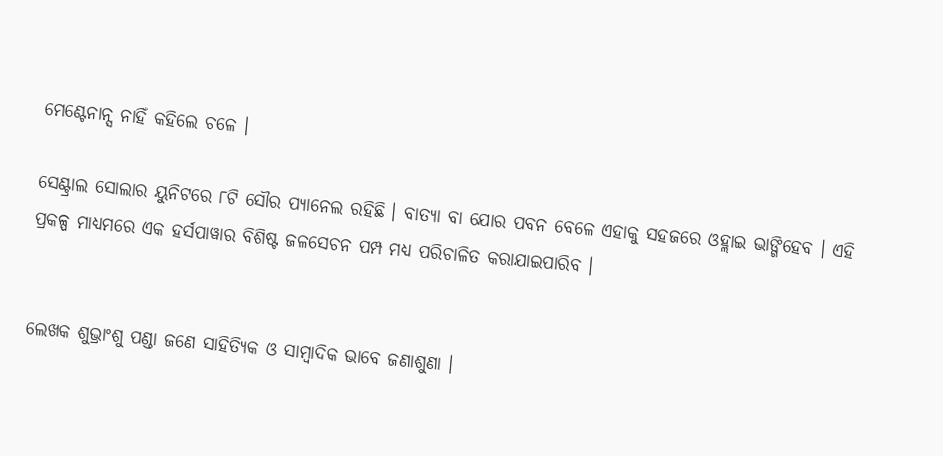ମେଣ୍ଟେନାନ୍ସ ନାହିଁ କହିଲେ ଚଳେ ।

ସେଣ୍ଟ୍ରାଲ ସୋଲାର ୟୁନିଟରେ ୮ଟି ସୌର ପ୍ୟାନେଲ ରହିଛି । ବାତ୍ୟା ବା ଯୋର ପବନ ବେଳେ ଏହାକୁ ସହଜରେ ଓହ୍ଲାଇ ଭାଙ୍ଗିହେବ । ଏହି ପ୍ରକଳ୍ପ ମାଧ୍ୟମରେ ଏକ ହର୍ସପାୱାର ବିଶିଷ୍ଟ ଜଳସେଚନ ପମ୍ପ ମଧ୍ୟ ପରିଚାଳିତ କରାଯାଇପାରିବ ।


ଲେଖକ ଶୁଭ୍ରାଂଶୁ ପଣ୍ଡା ଜଣେ ସାହିତ୍ୟିକ ଓ ସାମ୍ବାଦିକ ଭାବେ ଜଣାଶୁଣା ।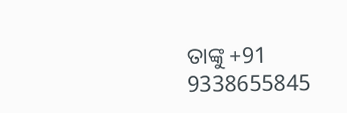ତାଙ୍କୁ +91 9338655845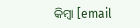କିମ୍ବା [email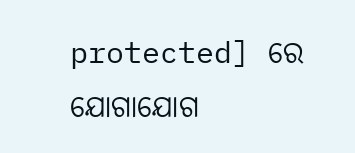protected] ରେ ଯୋଗାଯୋଗ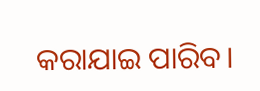କରାଯାଇ ପାରିବ।